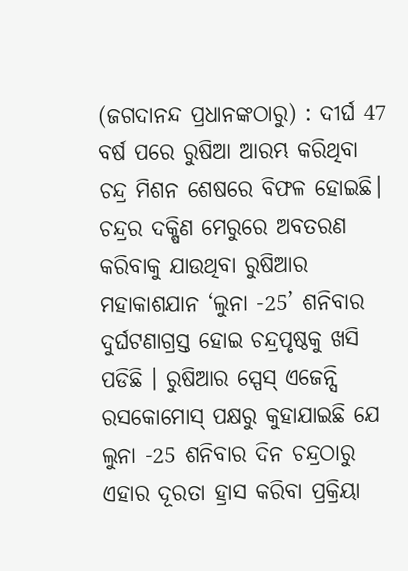(ଜଗଦାନନ୍ଦ ପ୍ରଧାନଙ୍କଠାରୁ) : ଦୀର୍ଘ 47 ବର୍ଷ ପରେ ରୁଷିଆ ଆରମ୍ଭ କରିଥିବା ଚନ୍ଦ୍ର ମିଶନ ଶେଷରେ ବିଫଳ ହୋଇଛି। ଚନ୍ଦ୍ରର ଦକ୍ଷିଣ ମେରୁରେ ଅବତରଣ କରିବାକୁ ଯାଉଥିବା ରୁଷିଆର ମହାକାଶଯାନ ‘ଲୁନା -25’ ଶନିବାର ଦୁର୍ଘଟଣାଗ୍ରସ୍ତ ହୋଇ ଚନ୍ଦ୍ରପୃଷ୍ଠକୁ ଖସି ପଡିଛି । ରୁଷିଆର ସ୍ପେସ୍ ଏଜେନ୍ସି ରସକୋମୋସ୍ ପକ୍ଷରୁ କୁହାଯାଇଛି ଯେ ଲୁନା -25 ଶନିବାର ଦିନ ଚନ୍ଦ୍ରଠାରୁ ଏହାର ଦୂରତା ହ୍ରାସ କରିବା ପ୍ରକ୍ରିୟା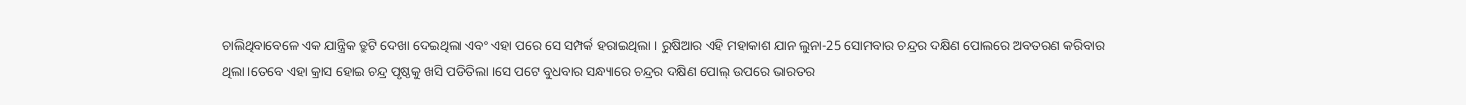ଚାଲିଥିବାବେଳେ ଏକ ଯାନ୍ତ୍ରିକ ତ୍ରୁଟି ଦେଖା ଦେଇଥିଲା ଏବଂ ଏହା ପରେ ସେ ସମ୍ପର୍କ ହରାଇଥିଲା । ରୁଷିଆର ଏହି ମହାକାଶ ଯାନ ଲୁନା-25 ସୋମବାର ଚନ୍ଦ୍ରର ଦକ୍ଷିଣ ପୋଲରେ ଅବତରଣ କରିବାର ଥିଲା।ତେବେ ଏହା କ୍ରାସ ହୋଇ ଚନ୍ଦ୍ର ପୃଷ୍ଠକୁ ଖସି ପଡିତିଲା ।ସେ ପଟେ ବୁଧବାର ସନ୍ଧ୍ୟାରେ ଚନ୍ଦ୍ରର ଦକ୍ଷିଣ ପୋଲ୍ ଉପରେ ଭାରତର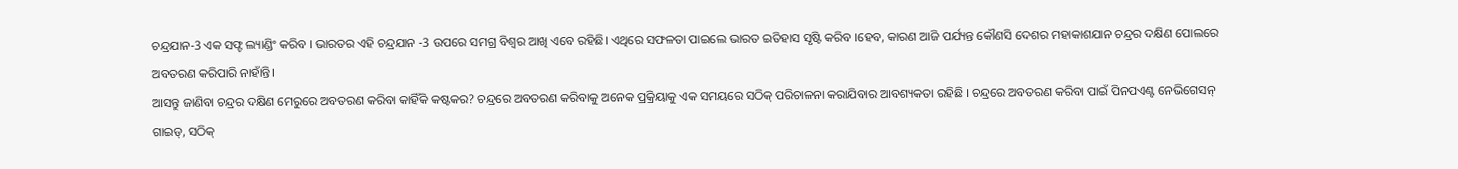ଚନ୍ଦ୍ରଯାନ-3 ଏକ ସଫ୍ଟ ଲ୍ୟାଣ୍ଡିଂ କରିବ । ଭାରତର ଏହି ଚନ୍ଦ୍ରଯାନ -3 ଉପରେ ସମଗ୍ର ବିଶ୍ବର ଆଖି ଏବେ ରହିଛି। ଏଥିରେ ସଫଳତା ପାଇଲେ ଭାରତ ଇତିହାସ ସୃଷ୍ଟି କରିବ ।ହେବ, କାରଣ ଆଜି ପର୍ଯ୍ୟନ୍ତ କୌଣସି ଦେଶର ମହାକାଶଯାନ ଚନ୍ଦ୍ରର ଦକ୍ଷିଣ ପୋଲରେ ଅବତରଣ କରିପାରି ନାହାଁନ୍ତି।
ଆସନ୍ତୁ ଜାଣିବା ଚନ୍ଦ୍ରର ଦକ୍ଷିଣ ମେରୁରେ ଅବତରଣ କରିବା କାହିଁକି କଷ୍ଟକର? ଚନ୍ଦ୍ରରେ ଅବତରଣ କରିବାକୁ ଅନେକ ପ୍ରକ୍ରିୟାକୁ ଏକ ସମୟରେ ସଠିକ୍ ପରିଚାଳନା କରାଯିବାର ଆବଶ୍ୟକତା ରହିଛି । ଚନ୍ଦ୍ରରେ ଅବତରଣ କରିବା ପାଇଁ ପିନପଏଣ୍ଟ ନେଭିଗେସନ୍ ଗାଇଡ୍, ସଠିକ୍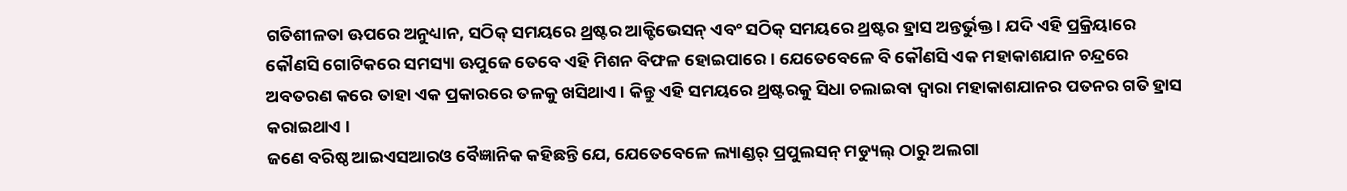ଗତିଶୀଳତା ଊପରେ ଅନୁଧ୍ୟାନ, ସଠିକ୍ ସମୟରେ ଥ୍ରଷ୍ଟର ଆକ୍ଟିଭେସନ୍ ଏବଂ ସଠିକ୍ ସମୟରେ ଥ୍ରଷ୍ଟର ହ୍ରାସ ଅନ୍ତର୍ଭୁକ୍ତ । ଯଦି ଏହି ପ୍ରକ୍ରିୟାରେ କୌଣସି ଗୋଟିକରେ ସମସ୍ୟା ଊପୁଜେ ତେବେ ଏହି ମିଶନ ବିଫଳ ହୋଇପାରେ । ଯେତେବେଳେ ବି କୌଣସି ଏକ ମହାକାଶଯାନ ଚନ୍ଦ୍ରରେ ଅବତରଣ କରେ ତାହା ଏକ ପ୍ରକାରରେ ତଳକୁ ଖସିଥାଏ । କିନ୍ତୁ ଏହି ସମୟରେ ଥ୍ରଷ୍ଟରକୁ ସିଧା ଚଲାଇବା ଦ୍ୱାରା ମହାକାଶଯାନର ପତନର ଗତି ହ୍ରାସ କରାଇଥାଏ ।
ଜଣେ ବରିଷ୍ଠ ଆଇଏସଆରଓ ବୈଜ୍ଞାନିକ କହିଛନ୍ତି ଯେ, ଯେତେବେଳେ ଲ୍ୟାଣ୍ଡର୍ ପ୍ରପୁଲସନ୍ ମଡ୍ୟୁଲ୍ ଠାରୁ ଅଲଗା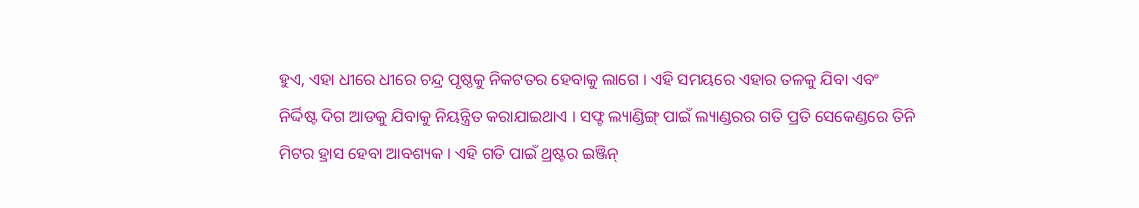ହୁଏ, ଏହା ଧୀରେ ଧୀରେ ଚନ୍ଦ୍ର ପୃଷ୍ଠକୁ ନିକଟତର ହେବାକୁ ଲାଗେ । ଏହି ସମୟରେ ଏହାର ତଳକୁ ଯିବା ଏବଂ ନିର୍ଦ୍ଦିଷ୍ଟ ଦିଗ ଆଡକୁ ଯିବାକୁ ନିୟନ୍ତ୍ରିତ କରାଯାଇଥାଏ । ସଫ୍ଟ ଲ୍ୟାଣ୍ଡିଙ୍ଗ୍ ପାଇଁ ଲ୍ୟାଣ୍ଡରର ଗତି ପ୍ରତି ସେକେଣ୍ଡରେ ତିନି ମିଟର ହ୍ରାସ ହେବା ଆବଶ୍ୟକ । ଏହି ଗତି ପାଇଁ ଥ୍ରଷ୍ଟର ଇଞ୍ଜିନ୍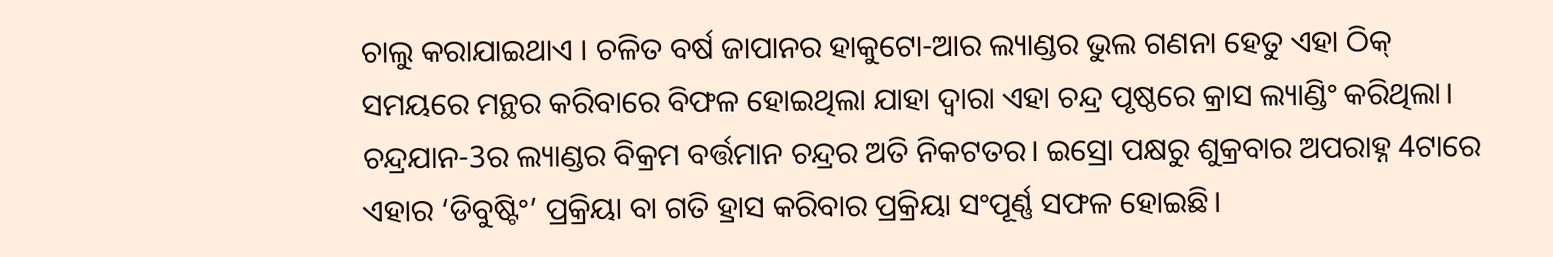ଚାଲୁ କରାଯାଇଥାଏ । ଚଳିତ ବର୍ଷ ଜାପାନର ହାକୁଟୋ-ଆର ଲ୍ୟାଣ୍ଡର ଭୁଲ ଗଣନା ହେତୁ ଏହା ଠିକ୍ ସମୟରେ ମନ୍ଥର କରିବାରେ ବିଫଳ ହୋଇଥିଲା ଯାହା ଦ୍ୱାରା ଏହା ଚନ୍ଦ୍ର ପୃଷ୍ଠରେ କ୍ରାସ ଲ୍ୟାଣ୍ଡିଂ କରିଥିଲା।
ଚନ୍ଦ୍ରଯାନ-3ର ଲ୍ୟାଣ୍ଡର ବିକ୍ରମ ବର୍ତ୍ତମାନ ଚନ୍ଦ୍ରର ଅତି ନିକଟତର। ଇସ୍ରୋ ପକ୍ଷରୁ ଶୁକ୍ରବାର ଅପରାହ୍ନ 4ଟାରେ ଏହାର ‘ଡିବୁଷ୍ଟିଂ’ ପ୍ରକ୍ରିୟା ବା ଗତି ହ୍ରାସ କରିବାର ପ୍ରକ୍ରିୟା ସଂପୂର୍ଣ୍ଣ ସଫଳ ହୋଇଛି।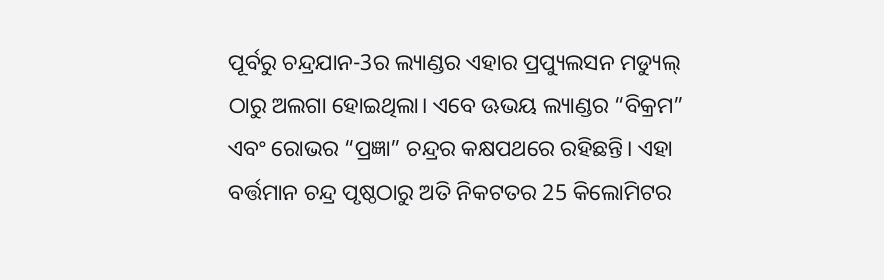ପୂର୍ବରୁ ଚନ୍ଦ୍ରଯାନ-3ର ଲ୍ୟାଣ୍ଡର ଏହାର ପ୍ରପ୍ୟୁଲସନ ମଡ୍ୟୁଲ୍ ଠାରୁ ଅଲଗା ହୋଇଥିଲା। ଏବେ ଊଭୟ ଲ୍ୟାଣ୍ଡର “ବିକ୍ରମ” ଏବଂ ରୋଭର “ପ୍ରଜ୍ଞା” ଚନ୍ଦ୍ରର କକ୍ଷପଥରେ ରହିଛନ୍ତି। ଏହା ବର୍ତ୍ତମାନ ଚନ୍ଦ୍ର ପୃଷ୍ଠଠାରୁ ଅତି ନିକଟତର 25 କିଲୋମିଟର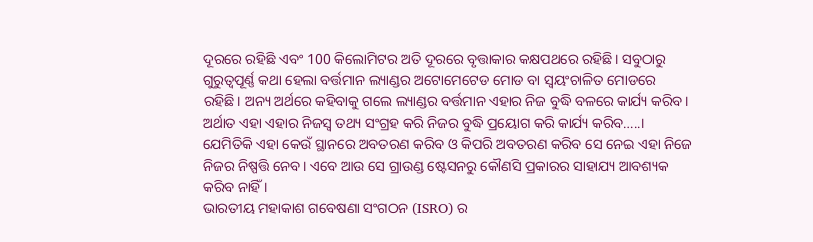ଦୂରରେ ରହିଛି ଏବଂ 100 କିଲୋମିଟର ଅତି ଦୂରରେ ବୃତ୍ତାକାର କକ୍ଷପଥରେ ରହିଛି। ସବୁଠାରୁ ଗୁରୁତ୍ୱପୂର୍ଣ୍ଣ କଥା ହେଲା ବର୍ତ୍ତମାନ ଲ୍ୟାଣ୍ଡର ଅଟୋମେଟେଡ ମୋଡ ବା ସ୍ୱୟଂଚାଳିତ ମୋଡରେ ରହିଛି। ଅନ୍ୟ ଅର୍ଥରେ କହିବାକୁ ଗଲେ ଲ୍ୟାଣ୍ଡର ବର୍ତ୍ତମାନ ଏହାର ନିଜ ବୁଦ୍ଧି ବଳରେ କାର୍ଯ୍ୟ କରିବ। ଅର୍ଥାତ ଏହା ଏହାର ନିଜସ୍ବ ତଥ୍ୟ ସଂଗ୍ରହ କରି ନିଜର ବୁଦ୍ଧି ପ୍ରୟୋଗ କରି କାର୍ଯ୍ୟ କରିବ…..। ଯେମିତିକି ଏହା କେଉଁ ସ୍ଥାନରେ ଅବତରଣ କରିବ ଓ କିପରି ଅବତରଣ କରିବ ସେ ନେଇ ଏହା ନିଜେ ନିଜର ନିଷ୍ପତ୍ତି ନେବ। ଏବେ ଆଉ ସେ ଗ୍ରାଉଣ୍ଡ ଷ୍ଟେସନରୁ କୌଣସି ପ୍ରକାରର ସାହାଯ୍ୟ ଆବଶ୍ୟକ କରିବ ନାହିଁ ।
ଭାରତୀୟ ମହାକାଶ ଗବେଷଣା ସଂଗଠନ (ISRO) ର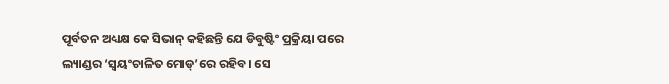ପୂର୍ବତନ ଅଧ୍ୟକ୍ଷ କେ ସିଭାନ୍ କହିଛନ୍ତି ଯେ ଡିବୁଷ୍ଟିଂ ପ୍ରକ୍ରିୟା ପରେ ଲ୍ୟାଣ୍ଡର ‘ସ୍ୱୟଂଚାଳିତ ମୋଡ୍’ରେ ରହିବ। ସେ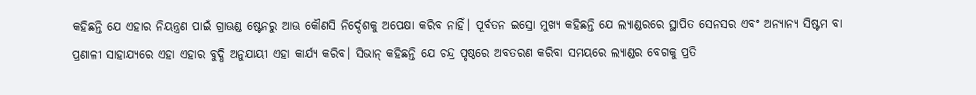କହିଛନ୍ତି ଯେ ଏହାର ନିୟନ୍ତ୍ରଣ ପାଇଁ ଗ୍ରାଊଣ୍ଡ ଷ୍ଟେନରୁ ଆଊ କୌଣସି ନିର୍ଦ୍ଦେଶକୁ ଅପେକ୍ଷା କରିବ ନାହିଁ। ପୂର୍ବତନ ଇସ୍ରୋ ମୁଖ୍ୟ କହିଛନ୍ତି ଯେ ଲ୍ୟାଣ୍ଡରରେ ସ୍ଥାପିତ ସେନସର ଏବଂ ଅନ୍ୟାନ୍ୟ ସିଷ୍ଟମ ବା ପ୍ରଣାଳୀ ସାହାଯ୍ୟରେ ଏହା ଏହାର ବୁଦ୍ଧି ଅନୁଯାୟୀ ଏହା କାର୍ଯ୍ୟ କରିବ। ସିଭାନ୍ କହିଛନ୍ତି ଯେ ଚନ୍ଦ୍ର ପୃଷ୍ଠରେ ଅବତରଣ କରିବା ସମୟରେ ଲ୍ୟାଣ୍ଡର ବେଗକୁ ପ୍ରତି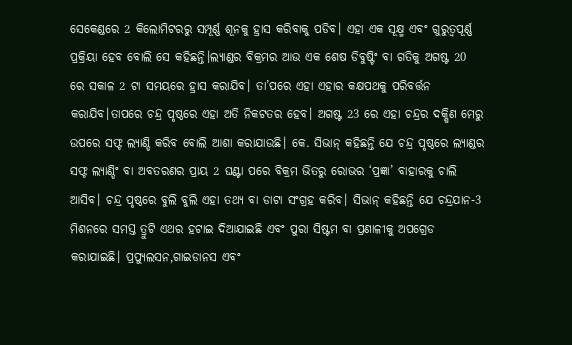ସେକେଣ୍ଡରେ 2 କିଲୋମିଟରରୁ ସମ୍ପୂର୍ଣ୍ଣ ଶୂନକୁ ହ୍ରାସ କରିବାକୁ ପଡିବ। ଏହା ଏକ ସୂକ୍ଷ୍ମ ଏବଂ ଗୁରୁତ୍ୱପୂର୍ଣ୍ଣ ପ୍ରକ୍ରିୟା ହେବ ବୋଲି ସେ କହିଛନ୍ତି।ଲ୍ୟାଣ୍ଡର ବିକ୍ରମର ଆଉ ଏକ ଶେଷ ଡିବୁଷ୍ଟିଂ ବା ଗତିକୁ ଅଗଷ୍ଟ 20 ରେ ସକାଳ 2 ଟା ସମୟରେ ହ୍ରାସ କରାଯିବ। ତା’ପରେ ଏହା ଏହାର କକ୍ଷପଥକୁ ପରିବର୍ତ୍ତନ କରାଯିବ।ତାପରେ ଚନ୍ଦ୍ର ପୃଷ୍ଠରେ ଏହା ଅତି ନିକଟତର ହେବ। ଅଗଷ୍ଟ 23 ରେ ଏହା ଚନ୍ଦ୍ରର ଦକ୍ଷିଣ ମେରୁ ଉପରେ ସଫ୍ଟ ଲ୍ୟାଣ୍ଡି କରିବ ବୋଲି ଆଶା କରାଯାଉଛି। କେ. ସିଭାନ୍ କହିଛନ୍ତି ଯେ ଚନ୍ଦ୍ର ପୃଷ୍ଠରେ ଲ୍ୟାଣ୍ଡର ସଫ୍ଟ ଲ୍ୟାଣ୍ଡିଂ ବା ଅବତରଣର ପ୍ରାୟ 2 ଘଣ୍ଟା ପରେ ବିକ୍ରମ ଭିତରୁ ରୋଭର ‘ପ୍ରଜ୍ଞା’ ବାହାରକୁ ଚାଲି ଆସିବ। ଚନ୍ଦ୍ର ପୃଷ୍ଠରେ ବୁଲି ବୁଲି ଏହା ତଥ୍ୟ ବା ଡାଟା ସଂଗ୍ରହ କରିବ। ସିଭାନ୍ କହିଛନ୍ତି ଯେ ଚନ୍ଦ୍ରଯାନ-3 ମିଶନରେ ସମସ୍ତ ତ୍ରୁଟି ଏଥର ହଟାଇ ଦିଆଯାଇଛି ଏବଂ ପୁରା ସିଷ୍ଟମ ବା ପ୍ରଣାଳୀକୁ ଅପଗ୍ରେଡ କରାଯାଇଛି। ପ୍ରପ୍ୟୁଲସନ,ଗାଇଡାନସ ଏବଂ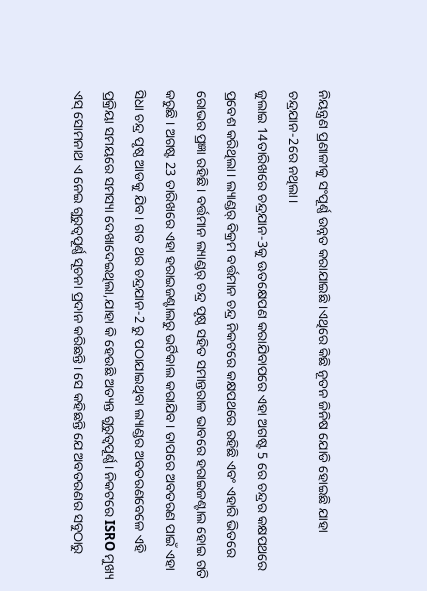ନିୟନ୍ତ୍ରଣ ପ୍ରଣାଳୀକୁ ସଂପୂର୍ଣ୍ଣ ଉନ୍ନତ କରାଯାଇଛି ।ଏଥିରେ କିଛି ନୂତନ ଜିନିଷ ଯୋଡି ହୋଇଛି ଯାହା ଚନ୍ଦ୍ରଯାନ-2ରେ ନଥିଲା।
ଜୁଲାଇ 14ତାରିଖରେ ଚନ୍ଦ୍ରଯାନ-3କୁ ଊତକ୍ଷେପଣ କରାଯିବାପରେ ଏହା ଅଗଷ୍ଟ 5 ରେ ଚନ୍ଦ୍ରର କକ୍ଷପଥରେ ପ୍ରବେଶ କରିଥିଲା। ଲ୍ୟାଣ୍ଡର୍ ବିକ୍ରମ ବର୍ତ୍ତମାନ ଚନ୍ଦ୍ର ନିକଟରେ କକ୍ଷପଥରେ ରହିଛି ଏବଂ ଏହାରି ଭିତରେ ରୋଭର ପ୍ରଜ୍ଞା ରହିଛି। ବର୍ତ୍ତମାନ ଲ୍ୟାଣ୍ଡର୍ ଚନ୍ଦ୍ର ପୃଷ୍ଠ ସହିତ ସମାନ୍ତରାଳ ଭାବରେ ହରାଇଜଣ୍ଟାଲ ହୋଇ ଗତି କରୁଛି । ଅଗଷ୍ଟ 23 ତାରିଖରେ ଏହା ହରାଇଜଣ୍ଟାଲରୁ ଭର୍ଟିକାଲ କରାଯିବ। ତାପରେ ଅବତରଣ ପାଇଁ ଏହା ସିଧା ଚନ୍ଦ୍ର ପୃଷ୍ଠ ଆଡକୁ ଯିବ। ଗତ ଥର ଚନ୍ଦ୍ରଯାନ-2 ରୁ ପଠାଯାଇଥିବା ଲ୍ୟାଣ୍ଡର ଅବତରଣବେଳେ ଏହି ପ୍ରକ୍ରିୟା ସମୟରେ ସମସ୍ୟା ଦେଖାଦେଇଥିଲା,ଯାହା କି ହେଉଛି ଅତ୍ୟନ୍ତ ଗୁରୁତ୍ୱପୂର୍ଣ୍ଣ। ନିକଟରେ ISRO ମୁଖ୍ୟ ଏସ୍ ସୋମନାଥ ଏ ନେଇ ଗୁରୁତ୍ବପୂର୍ଣ୍ଣ ସୂଚନା ପ୍ରଦାନ କରିଛନ୍ତି। ସେ କହିଛନ୍ତି ଯେ ଅବତରଣର ସବୁଠାରୁ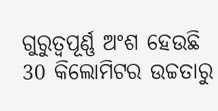ଗୁରୁତ୍ୱପୂର୍ଣ୍ଣ ଅଂଶ ହେଉଛି 30 କିଲୋମିଟର ଉଚ୍ଚତାରୁ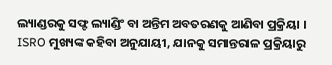ଲ୍ୟାଣ୍ଡରକୁ ସଫ୍ଟ ଲ୍ୟାଣ୍ଡିଂ ବା ଅନ୍ତିମ ଅବତରଣକୁ ଆଣିବା ପ୍ରକ୍ରିୟା । ISRO ମୁଖ୍ୟଙ୍କ କହିବା ଅନୁଯାୟୀ, ଯାନକୁ ସମାନ୍ତରାଳ ପ୍ରକ୍ରିୟାରୁ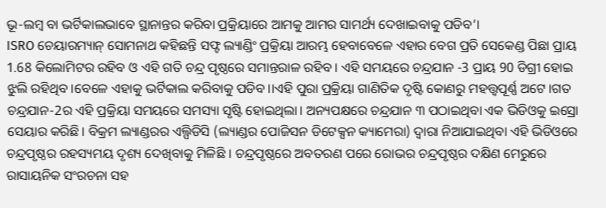ଭୂ-ଲମ୍ବ ବା ଭର୍ଟିକାଲଭାବେ ସ୍ଥାନାନ୍ତର କରିବା ପ୍ରକ୍ରିୟାରେ ଆମକୁ ଆମର ସାମର୍ଥ୍ୟ ଦେଖାଇବାକୁ ପଡିବ’।
ISRO ଚେୟାରମ୍ୟାନ୍ ସୋମନାଥ କହିଛନ୍ତି ସଫ୍ଟ ଲ୍ୟାଣ୍ଡିଂ ପ୍ରକ୍ରିୟା ଆରମ୍ଭ ହେବାବେଳେ ଏହାର ବେଗ ପ୍ରତି ସେକେଣ୍ଡ ପିଛା ପ୍ରାୟ 1.68 କିଲୋମିଟର ରହିବ ଓ ଏହି ଗତି ଚନ୍ଦ୍ର ପୃଷ୍ଠରେ ସମାନ୍ତରାଳ ରହିବ। ଏହି ସମୟରେ ଚନ୍ଦ୍ରଯାନ -3 ପ୍ରାୟ 90 ଡିଗ୍ରୀ ହୋଇ ଝୁଲି ରହିଥିବ।ବେଳେ ଏହାକୁ ଭର୍ଟିକାଲ କରିବାକୁ ପଡିବ।।ଏହି ପୁରା ପ୍ରକ୍ରିୟା ଗାଣିତିକ ଦୃଷ୍ଟି କୋଣରୁ ମହତ୍ତ୍ବପୂର୍ଣ୍ଣ ଅଟେ।ଗତ ଚନ୍ଦ୍ରଯାନ-2ର ଏହି ପ୍ରକ୍ରିୟା ସମୟରେ ସମସ୍ୟା ସୃଷ୍ଟି ହୋଇଥିଲା। ଅନ୍ୟପକ୍ଷରେ ଚନ୍ଦ୍ରଯାନ ୩ ପଠାଇଥିବା ଏକ ଭିଡିଓକୁ ଇସ୍ରୋ ସେୟାର କରିଛି। ବିକ୍ରମ ଲ୍ୟାଣ୍ଡରର ଏଲ୍ପିଡିସି (ଲ୍ୟାଣ୍ଡର ପୋଜିସନ ଡିଟେକ୍ସନ କ୍ୟାମେରା) ଦ୍ବାରା ନିଆଯାଇଥିବା ଏହି ଭିଡିଓରେ ଚନ୍ଦ୍ରପୃଷ୍ଠର ରହସ୍ୟମୟ ଦୃଶ୍ୟ ଦେଖିବାକୁ ମିଳିଛି । ଚନ୍ଦ୍ରପୃଷ୍ଠରେ ଅବତରଣ ପରେ ରୋଭର ଚନ୍ଦ୍ରପୃଷ୍ଠର ଦକ୍ଷିଣ ମେରୁରେ ରାସାୟନିକ ସଂରଚନା ସହ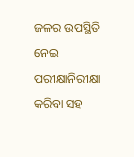ଜଳର ଉପସ୍ଥିତି ନେଇ ପରୀକ୍ଷାନିରୀକ୍ଷା କରିବା ସହ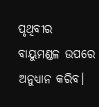ପୃଥିବୀର ବାୟୁମଣ୍ଡଳ ଉପରେ ଅନୁଧ୍ୟାନ କରିବ।